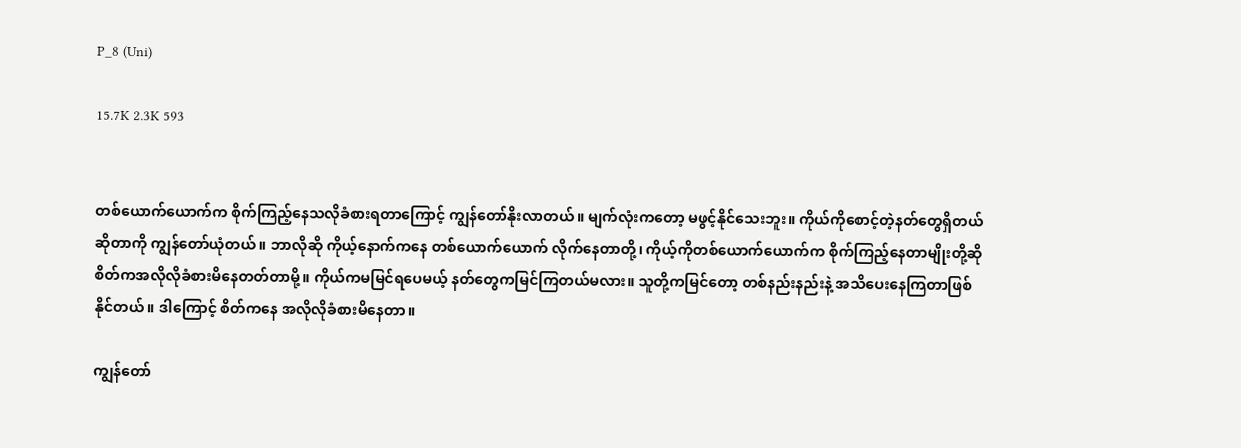P_8 (Uni)

15.7K 2.3K 593


တစ်ယောက်ယောက်က စိုက်ကြည့်နေသလိုခံစားရတာကြောင့် ကျွန်တော်နိုးလာတယ်။ မျက်လုံးကတော့ မဖွင့်နိုင်သေးဘူး။ ကိုယ်ကိုစောင့်တဲ့နတ်တွေရှိတယ်ဆိုတာကို ကျွန်တော်ယုံတယ်။ ဘာလိုဆို ကိုယ့်နောက်ကနေ တစ်ယောက်ယောက် လိုက်နေတာတို့၊ ကိုယ့်ကိုတစ်ယောက်ယောက်က စိုက်ကြည့်နေတာမျိုးတို့ဆို စိတ်ကအလိုလိုခံစားမိနေတတ်တာမို့။ ကိုယ်ကမမြင်ရပေမယ့် နတ်တွေကမြင်ကြတယ်မလား။ သူတို့ကမြင်တော့ တစ်နည်းနည်းနဲ့ အသိပေးနေကြတာဖြစ်နိုင်တယ်။ ဒါကြောင့် စိတ်ကနေ အလိုလိုခံစားမိနေတာ။

ကျွန်တော်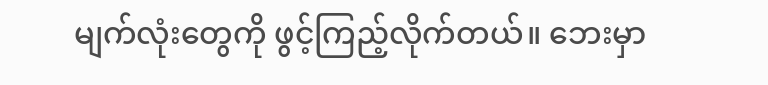မျက်လုံးတွေကို ဖွင့်ကြည့်လိုက်တယ်။ ဘေးမှာ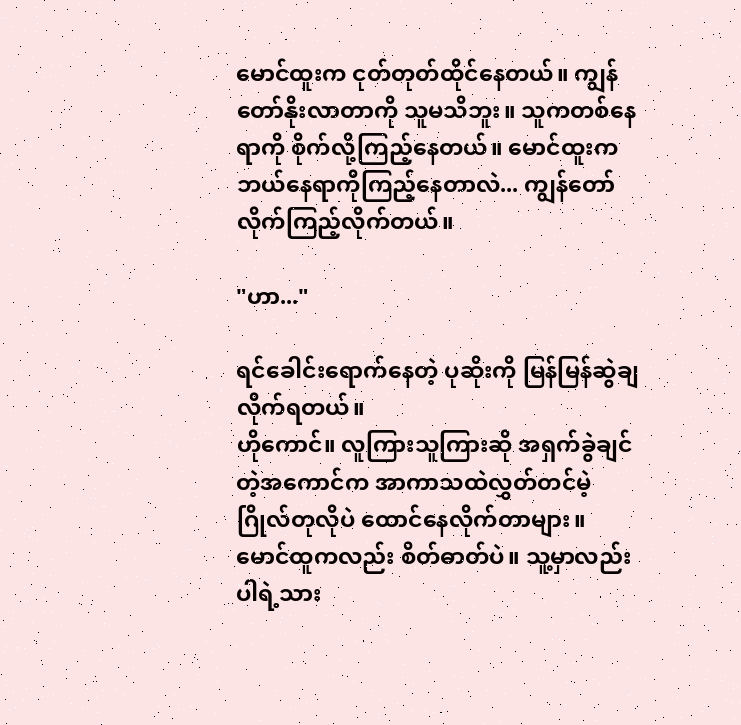မောင်ထူးက ငုတ်တုတ်ထိုင်နေတယ်။ ကျွန်တော်နိုးလာတာကို သူမသိဘူး။ သူကတစ်နေရာကို စိုက်လို့ကြည့်နေတယ်။ မောင်ထူးက ဘယ်နေရာကိုကြည့်နေတာလဲ... ကျွန်တော်လိုက်ကြည့်လိုက်တယ်။

"ဟာ..."

ရင်ခေါင်းရောက်နေတဲ့ ပုဆိုးကို မြန်မြန်ဆွဲချလိုက်ရတယ်။
ဟိုကောင်။ လူကြားသူကြားဆို အရှက်ခွဲချင်တဲ့အကောင်က အာကာသထဲလွှတ်တင်မဲ့ ဂြိုလ်တုလိုပဲ ထောင်နေလိုက်တာများ။ မောင်ထူကလည်း စိတ်ဓာတ်ပဲ။ သူ့မှာလည်းပါရဲ့သား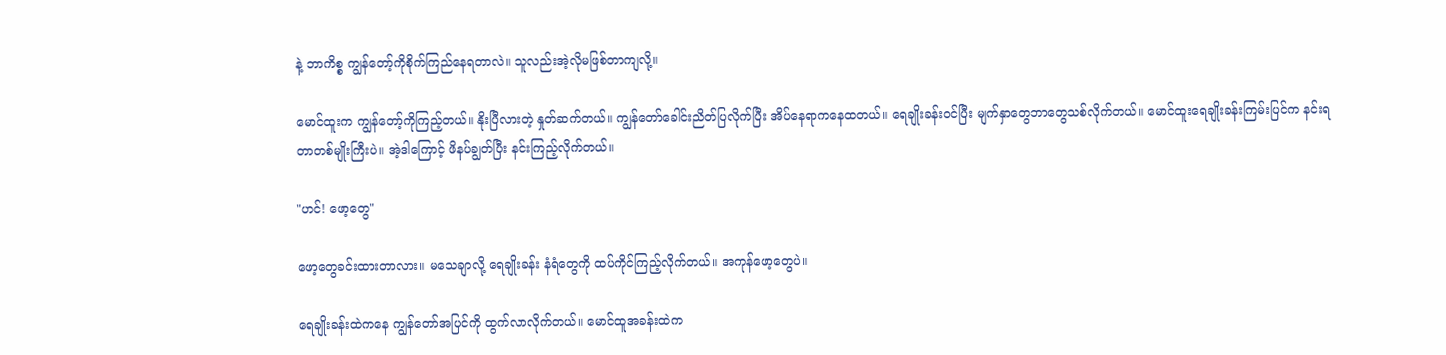နဲ့ ဘာကိစ္စ ကျွန်တော့်ကိုစိုက်ကြည်နေရတာလဲ။ သူလည်းအဲ့လိုမဖြစ်တာကျလို့။

မောင်ထူးက ကျွန်တော့်ကိုကြည့်တယ်။ နိုးပြီလားတဲ့ နှုတ်ဆက်တယ်။ ကျွန်တော်ခေါင်းညိတ်ပြလိုက်ပြီး အိပ်နေရာကနေထတယ်။ ရေချိုးခန်းဝင်ပြီး မျက်နှာတွေဘာတွေသစ်လိုက်တယ်။ မောင်ထူးရေချိုးခန်းကြမ်းပြင်က နင်းရတာတစ်မျိုးကြီးပဲ။ အဲ့ဒါကြောင့် ဖိနပ်ချွတ်ပြီး နင်းကြည့်လိုက်တယ်။

"ဟင်! ဖော့တွေ"

ဖော့တွေခင်းထားတာလား။ မသေချာလို့ ရေချိုးခန်း နံရံတွေကို ထပ်ကိုင်ကြည့်လိုက်တယ်။ အကုန်ဖော့တွေပဲ။

ရေချိုးခန်းထဲကနေ ကျွန်တော်အပြင်ကို ထွက်လာလိုက်တယ်။ မောင်ထူအခန်းထဲက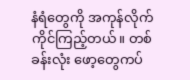နံရံတွေကို အကုန်လိုက်ကိုင်ကြည့်တယ်။ တစ်ခန်းလုံး ဖော့တွေကပ်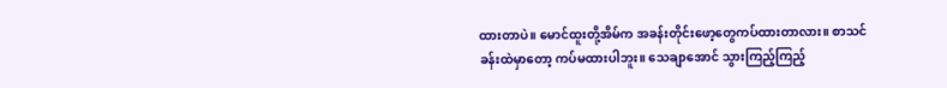ထားတာပဲ။ မောင်ထူးတို့အိမ်က အခန်းတိုင်းဖော့တွေကပ်ထားတာလား။ စာသင်ခန်းထဲမှာတော့ ကပ်မထားပါဘူး။ သေချာအောင် သွားကြည့်ကြည့်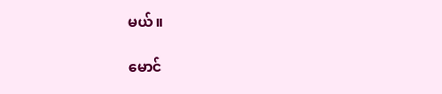မယ်။

မောင်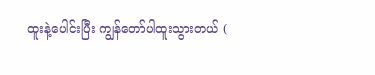ထူးနဲ့ပေါင်းပြီး ကျွန်တော်ပါထူးသွားတယ် (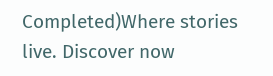Completed)Where stories live. Discover now